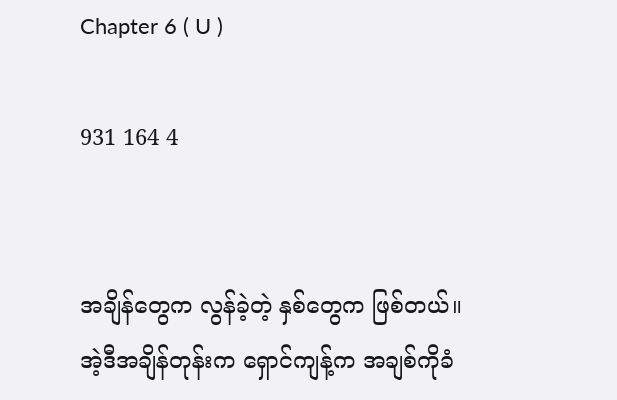Chapter 6 ( U )

931 164 4


အချိန်တွေက လွန်ခဲ့တဲ့ နှစ်တွေက ဖြစ်တယ်။
အဲ့ဒီအချိန်တုန်းက ရှောင်ကျန့်က အချစ်ကိုခံ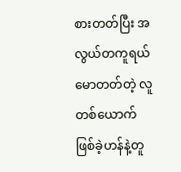စားတတ်ပြီး အလွယ်တကူရယ်မောတတ်တဲ့ လူတစ်ယောက်ဖြစ်ခဲ့ဟန်နဲ့တူ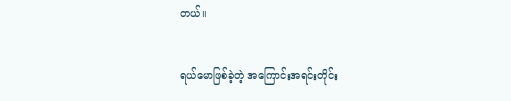တယ်။

ရယ်မောဖြစ်ခဲ့တဲ့ အကြောင်းအရင်းတိုင်း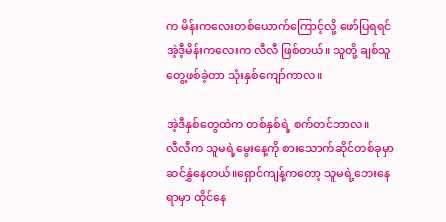က မိန်းကလေးတစ်ယောက်ကြောင့်လို့ ဖော်ပြရရင် အဲ့ဒီ့မိန်းကလေးက လီလီ ဖြစ်တယ်။ သူတို့ ချစ်သူတွေ့ဖစ်ခဲ့တာ သုံးနှစ်ကျော်ကာလ။

အဲ့ဒီနှစ်တွေထဲက တစ်နှစ်ရဲ့ စက်တင်ဘာလ။
လီလီက သူမရဲ့မွေးနေ့ကို စားသောက်ဆိုင်တစ်ခုမှာ ဆင်နွှဲနေတယ်။ရှောင်ကျန့်ကတော့ သူမရဲ့ဘေးနေရာမှာ ထိုင်နေ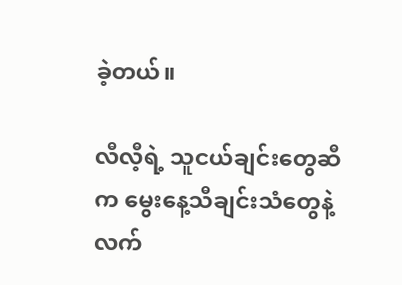ခဲ့တယ်။

လီလီ့ရဲ့ သူငယ်ချင်းတွေဆီက မွေးနေ့သီချင်းသံတွေနဲ့ လက်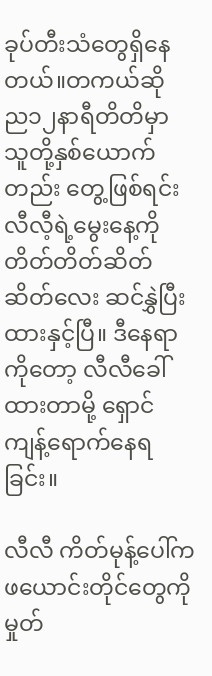ခုပ်တီးသံတွေရှိနေတယ်။တကယ်ဆို
ည၁၂နာရီတိတိမှာ သူတို့နှစ်ယောက်တည်း တွေ့ဖြစ်ရင်း လီလီ့ရဲ့မွေးနေ့ကို တိတ်တိတ်ဆိတ်ဆိတ်လေး ဆင်နွှဲပြီးထားနှင့်ပြီ။ ဒီနေရာကိုတော့ လီလီခေါ်ထားတာမို့ ရှောင်ကျန့်ရောက်နေရခြင်း။

လီလီ ကိတ်မုန့်ပေါ်က ဖယောင်းတိုင်တွေကို မှုတ်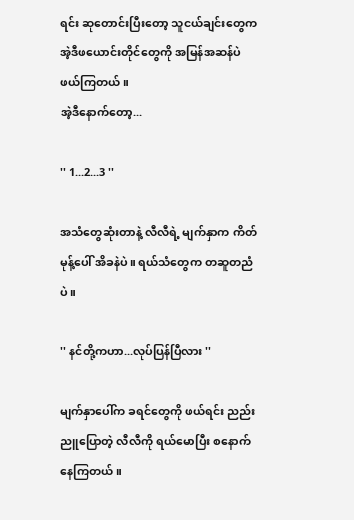ရင်း ဆုတောင်းပြီးတော့ သူငယ်ချင်းတွေက အဲ့ဒီဖယောင်းတိုင်တွေကို အမြန်အဆန်ပဲဖယ်ကြတယ်။
အဲ့ဒီနောက်တော့...

'' 1...2...3 ''

အသံတွေဆုံးတာနဲ့ လီလီရဲ့ မျက်နှာက ကိတ်မုန့်ပေါ် အိခနဲပဲ။ ရယ်သံတွေက တဆူတညံပဲ။

'' နင်တို့ကဟာ...လုပ်ပြန်ပြီလား ''

မျက်နှာပေါ်က ခရင်တွေကို ဖယ်ရင်း ညည်းညူပြောတဲ့ လီလီကို ရယ်မောပြီး စနောက်နေကြတယ်။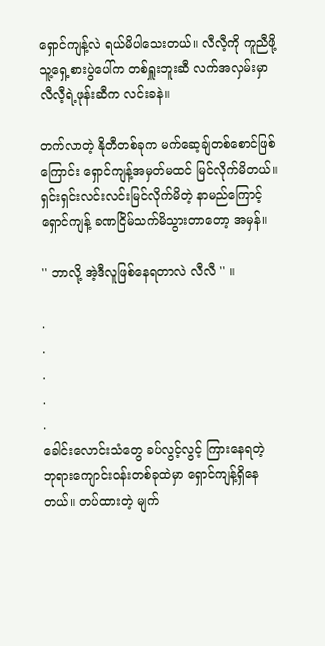ရှောင်ကျန့်လဲ ရယ်မိပါသေးတယ်။ လီလီ့ကို ကူညီဖို့
သူ့ရှေ့စားပွဲပေါ်က တစ်ရှူးဘူးဆီ လက်အလှမ်းမှာ
လီလီ့ရဲ့ဖုန်းဆီက လင်းခနဲ။

တက်လာတဲ့ နိုတီတစ်ခုက မက်ဆေ့ချ်တစ်စောင်ဖြစ်ကြောင်း ရှောင်ကျန့်အမှတ်မထင် မြင်လိုက်မိတယ်။ ရှင်းရှင်းလင်းလင်းမြင်လိုက်မိတဲ့ နာမည်ကြောင့် ရှောင်ကျန့် ခဏငြိမ်သက်မိသွားတာတော့ အမှန်။

'' ဘာလို့ အဲ့ဒီလူဖြစ်နေရတာလဲ လီလီ '' ။

.
.
.
.
.
ခေါင်းလောင်းသံတွေ ခပ်လွင့်လွင့် ကြားနေရတဲ့
ဘုရားကျောင်းဝန်းတစ်ခုထဲမှာ ရှောင်ကျန့်ရှိနေတယ်။ တပ်ထားတဲ့ မျက်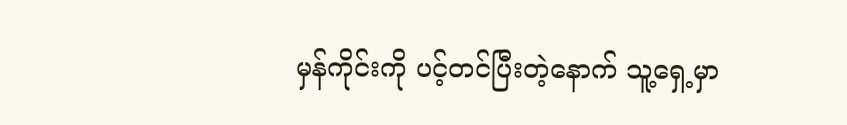မှန်ကိုင်းကို ပင့်တင်ပြီးတဲ့နောက် သူ့ရှေ့မှာ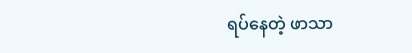ရပ်နေတဲ့ ဖာသာ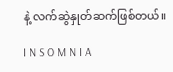နဲ့ လက်ဆွဲနှုတ်ဆက်ဖြစ်တယ်။

I N S O M N I A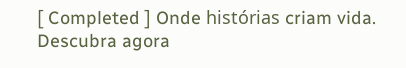[ Completed ] Onde histórias criam vida. Descubra agora